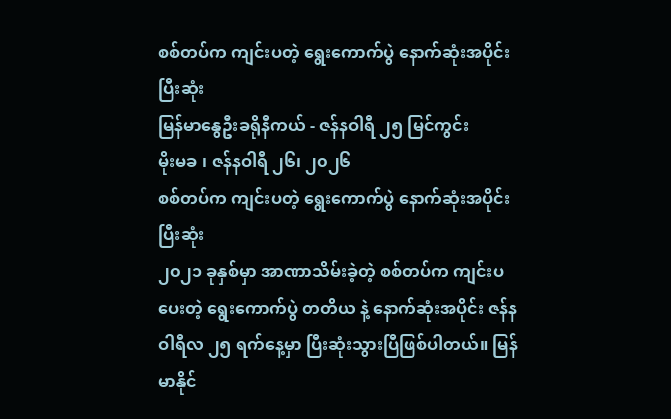စစ်တပ်က ကျင်းပတဲ့ ရွေးကောက်ပွဲ နောက်ဆုံးအပိုင်းပြီးဆုံး
မြန်မာနွေဦးခရိုနီကယ် - ဇန်နဝါရီ ၂၅ မြင်ကွင်း
မိုးမခ ၊ ဇန်နဝါရီ ၂၆၊ ၂၀၂၆
စစ်တပ်က ကျင်းပတဲ့ ရွေးကောက်ပွဲ နောက်ဆုံးအပိုင်းပြီးဆုံး
၂၀၂၁ ခုနှစ်မှာ အာဏာသိမ်းခဲ့တဲ့ စစ်တပ်က ကျင်းပပေးတဲ့ ရွေးကောက်ပွဲ တတိယ နဲ့ နောက်ဆုံးအပိုင်း ဇန်နဝါရီလ ၂၅ ရက်နေ့မှာ ပြီးဆုံးသွားပြီဖြစ်ပါတယ်။ မြန်မာနိုင်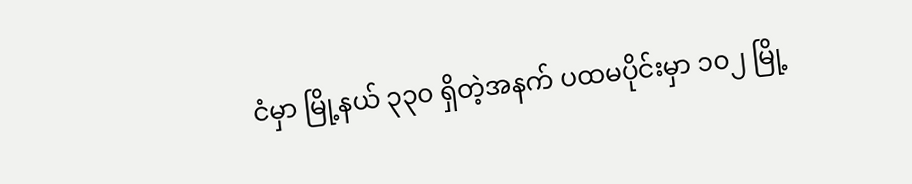ငံမှာ မြို့နယ် ၃၃၀ ရှိတဲ့အနက် ပထမပိုင်းမှာ ၁၀၂ မြို့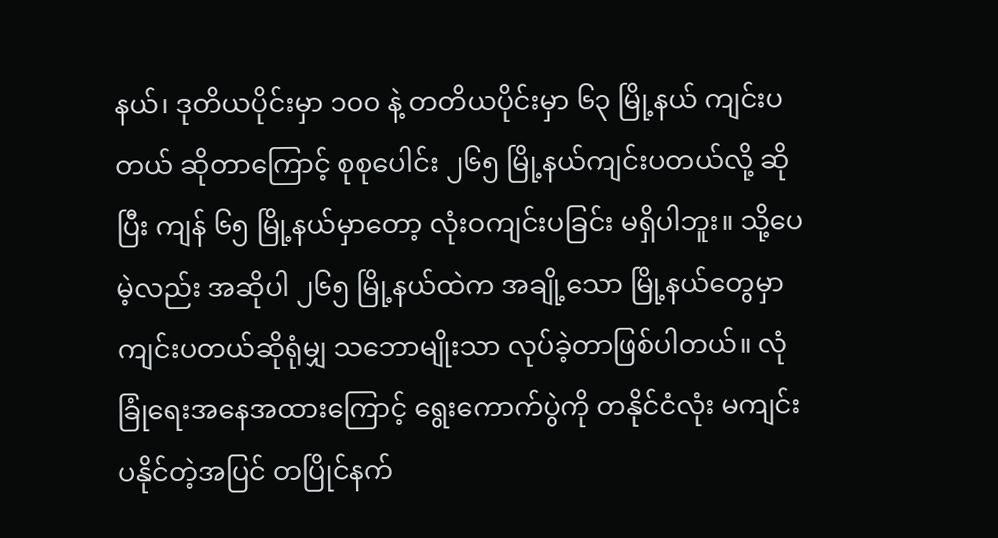နယ်၊ ဒုတိယပိုင်းမှာ ၁၀၀ နဲ့ တတိယပိုင်းမှာ ၆၃ မြို့နယ် ကျင်းပတယ် ဆိုတာကြောင့် စုစုပေါင်း ၂၆၅ မြို့နယ်ကျင်းပတယ်လို့ ဆိုပြီး ကျန် ၆၅ မြို့နယ်မှာတော့ လုံးဝကျင်းပခြင်း မရှိပါဘူး။ သို့ပေမဲ့လည်း အဆိုပါ ၂၆၅ မြို့နယ်ထဲက အချို့သော မြို့နယ်တွေမှာ ကျင်းပတယ်ဆိုရုံမျှ သဘောမျိုးသာ လုပ်ခဲ့တာဖြစ်ပါတယ်။ လုံခြုံရေးအနေအထားကြောင့် ရွေးကောက်ပွဲကို တနိုင်ငံလုံး မကျင်းပနိုင်တဲ့အပြင် တပြိုင်နက်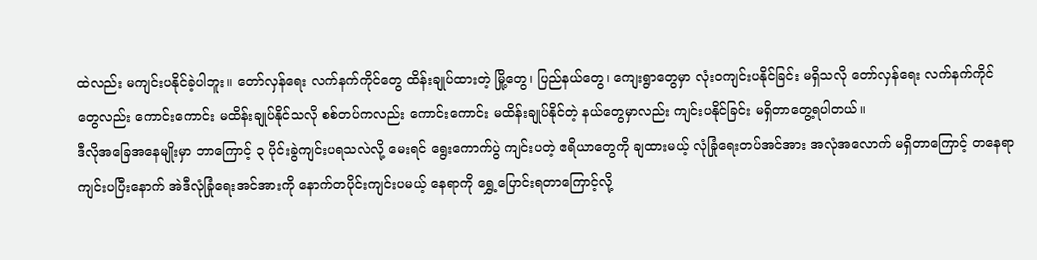ထဲလည်း မကျင်းပနိုင်ခဲ့ပါဘူး။ တော်လှန်ရေး လက်နက်ကိုင်တွေ ထိန်းချုပ်ထားတဲ့ မြို့တွေ၊ ပြည်နယ်တွေ၊ ကျေးရွာတွေမှာ လုံးဝကျင်းပနိုင်ခြင်း မရှိသလို တော်လှန်ရေး လက်နက်ကိုင်တွေလည်း ကောင်းကောင်း မထိန်းချုပ်နိုင်သလို စစ်တပ်ကလည်း ကောင်းကောင်း မထိန်းချုပ်နိုင်တဲ့ နယ်တွေမှာလည်း ကျင်းပနိုင်ခြင်း မရှိတာတွေ့ရပါတယ်။
ဒီလိုအခြေအနေမျိုးမှာ ဘာကြောင့် ၃ ပိုင်းခွဲကျင်းပရသလဲလို့ မေးရင် ရွေးကောက်ပွဲ ကျင်းပတဲ့ ဧရိယာတွေကို ချထားမယ့် လုံခြုံရေးတပ်အင်အား အလုံအလောက် မရှိတာကြောင့် တနေရာကျင်းပပြီးနောက် အဲဒီလုံခြုံရေးအင်အားကို နောက်တပိုင်းကျင်းပမယ့် နေရာကို ရွှေ့ပြောင်းရတာကြောင့်လို့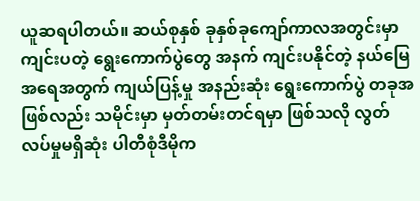ယူဆရပါတယ်။ ဆယ်စုနှစ် ခုနှစ်ခုကျော်ကာလအတွင်းမှာ ကျင်းပတဲ့ ရွေးကောက်ပွဲတွေ အနက် ကျင်းပနိုင်တဲ့ နယ်မြေအရေအတွက် ကျယ်ပြန့်မှု အနည်းဆုံး ရွေးကောက်ပွဲ တခုအဖြစ်လည်း သမိုင်းမှာ မှတ်တမ်းတင်ရမှာ ဖြစ်သလို လွတ်လပ်မှုမရှိဆုံး ပါတီစုံဒီမိုက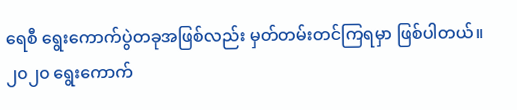ရေစီ ရွေးကောက်ပွဲတခုအဖြစ်လည်း မှတ်တမ်းတင်ကြရမှာ ဖြစ်ပါတယ်။
၂၀၂၀ ရွေးကောက်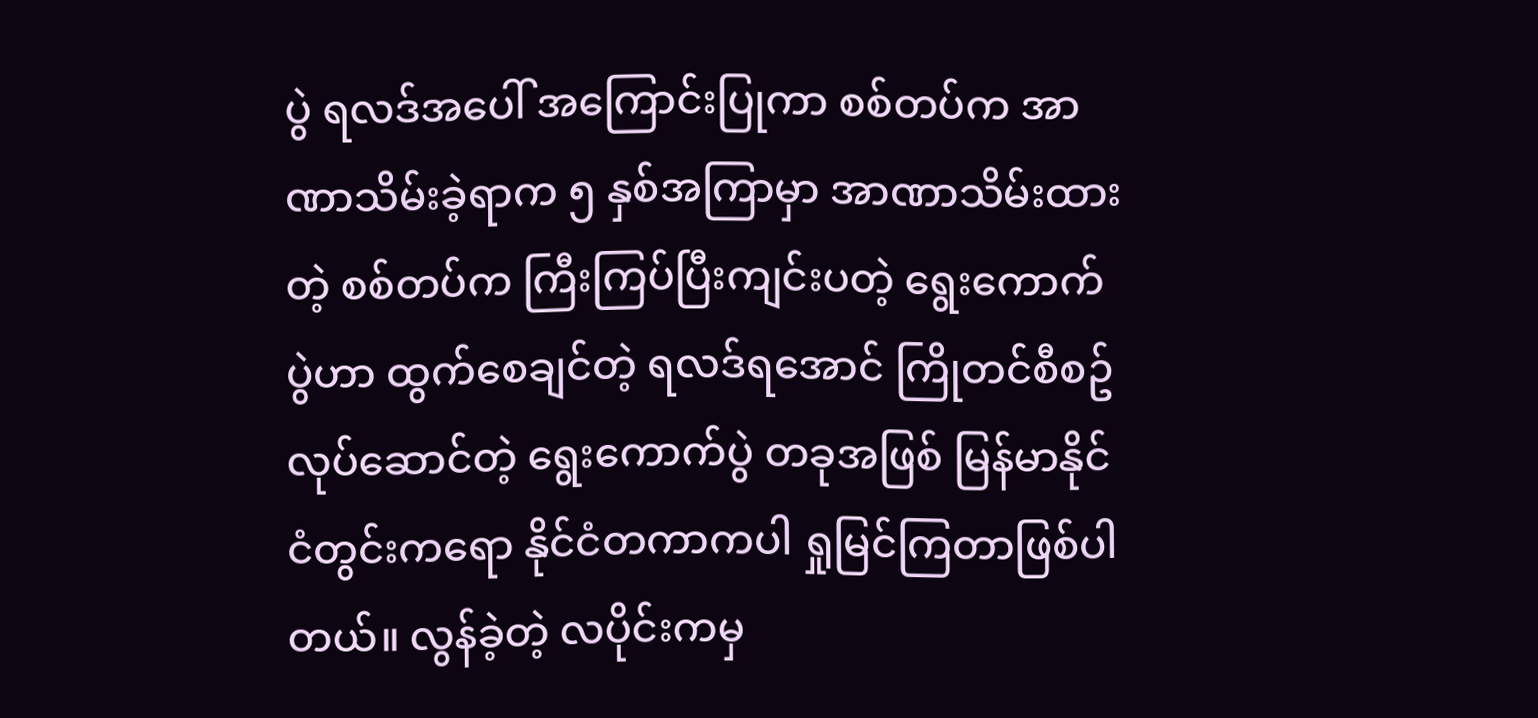ပွဲ ရလဒ်အပေါ် အကြောင်းပြုကာ စစ်တပ်က အာဏာသိမ်းခဲ့ရာက ၅ နှစ်အကြာမှာ အာဏာသိမ်းထားတဲ့ စစ်တပ်က ကြီးကြပ်ပြီးကျင်းပတဲ့ ရွေးကောက်ပွဲဟာ ထွက်စေချင်တဲ့ ရလဒ်ရအောင် ကြိုတင်စီစဥ် လုပ်ဆောင်တဲ့ ရွေးကောက်ပွဲ တခုအဖြစ် မြန်မာနိုင်ငံတွင်းကရော နိုင်ငံတကာကပါ ရှုမြင်ကြတာဖြစ်ပါတယ်။ လွန်ခဲ့တဲ့ လပိုင်းကမှ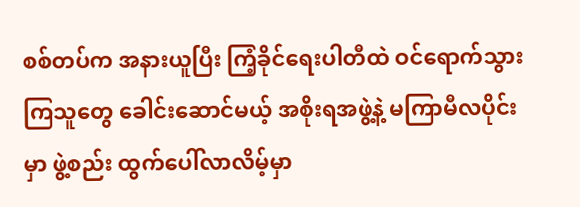စစ်တပ်က အနားယူပြီး ကြံ့ခိုင်ရေးပါတီထဲ ဝင်ရောက်သွားကြသူတွေ ခေါင်းဆောင်မယ့် အစိုးရအဖွဲ့နဲ့ မကြာမီလပိုင်းမှာ ဖွဲ့စည်း ထွက်ပေါ်လာလိမ့်မှာ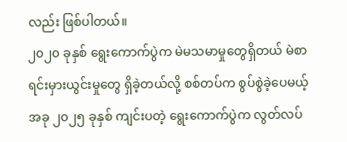လည်း ဖြစ်ပါတယ်။
၂၀၂၀ ခုနှစ် ရွေးကောက်ပွဲက မဲမသမာမှုတွေရှိတယ် မဲစာရင်းမှားယွင်းမှုတွေ ရှိခဲ့တယ်လို့ စစ်တပ်က စွပ်စွဲခဲ့ပေမယ့် အခု ၂၀၂၅ ခုနှစ် ကျင်းပတဲ့ ရွေးကောက်ပွဲက လွတ်လပ်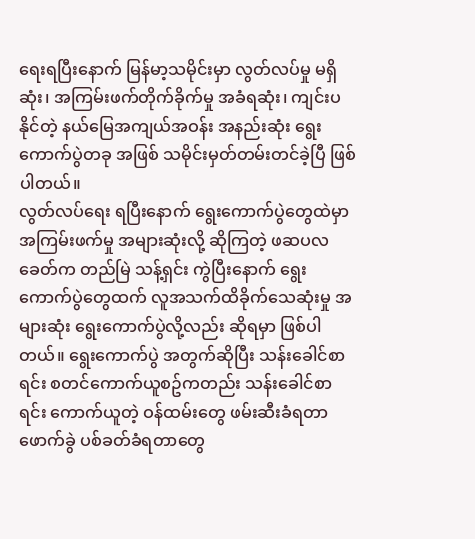ရေးရပြီးနောက် မြန်မာ့သမိုင်းမှာ လွတ်လပ်မှု မရှိဆုံး၊ အကြမ်းဖက်တိုက်ခိုက်မှု အခံရဆုံး၊ ကျင်းပနိုင်တဲ့ နယ်မြေအကျယ်အဝန်း အနည်းဆုံး ရွေးကောက်ပွဲတခု အဖြစ် သမိုင်းမှတ်တမ်းတင်ခဲ့ပြီ ဖြစ်ပါတယ်။
လွတ်လပ်ရေး ရပြီးနောက် ရွေးကောက်ပွဲတွေထဲမှာ အကြမ်းဖက်မှု အများဆုံးလို့ ဆိုကြတဲ့ ဖဆပလ ခေတ်က တည်မြဲ သန့်ရှင်း ကွဲပြီးနောက် ရွေးကောက်ပွဲတွေထက် လူအသက်ထိခိုက်သေဆုံးမှု အများဆုံး ရွေးကောက်ပွဲလို့လည်း ဆိုရမှာ ဖြစ်ပါတယ်။ ရွေးကောက်ပွဲ အတွက်ဆိုပြီး သန်းခေါင်စာရင်း စတင်ကောက်ယူစဥ်ကတည်း သန်းခေါင်စာရင်း ကောက်ယူတဲ့ ဝန်ထမ်းတွေ ဖမ်းဆီးခံရတာ ဖောက်ခွဲ ပစ်ခတ်ခံရတာတွေ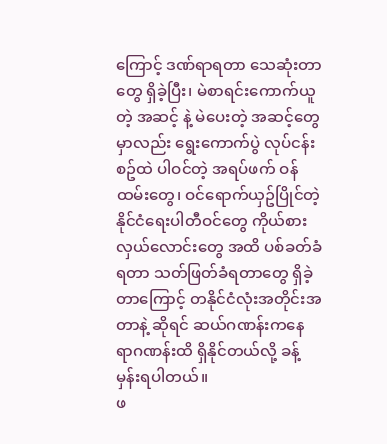ကြောင့် ဒဏ်ရာရတာ သေဆုံးတာတွေ ရှိခဲ့ပြီး၊ မဲစာရင်းကောက်ယူတဲ့ အဆင့် နဲ့ မဲပေးတဲ့ အဆင့်တွေမှာလည်း ရွေးကောက်ပွဲ လုပ်ငန်းစဥ်ထဲ ပါဝင်တဲ့ အရပ်ဖက် ဝန်ထမ်းတွေ၊ ဝင်ရောက်ယှဥ်ပြိုင်တဲ့ နိုင်ငံရေးပါတီဝင်တွေ ကိုယ်စားလှယ်လောင်းတွေ အထိ ပစ်ခတ်ခံရတာ သတ်ဖြတ်ခံရတာတွေ ရှိခဲ့တာကြောင့် တနိုင်ငံလုံးအတိုင်းအတာနဲ့ ဆိုရင် ဆယ်ဂဏန်းကနေ ရာဂဏန်းထိ ရှိနိုင်တယ်လို့ ခန့်မှန်းရပါတယ်။
ဖ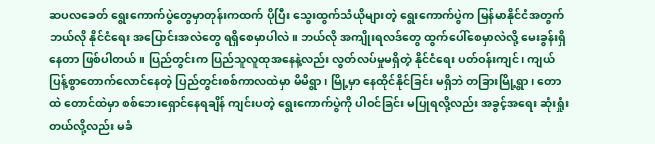ဆပလခေတ် ရွေးကောက်ပွဲတွေမှာတုန်းကထက် ပိုပြီး သွေးထွက်သံယိုများတဲ့ ရွေးကောက်ပွဲက မြန်မာနိုင်ငံအတွက် ဘယ်လို နိုင်ငံရေး အပြောင်းအလဲတွေ ရရှိစေမှာပါလဲ။ ဘယ်လို အကျိုးရလဒ်တွေ ထွက်ပေါ်စေမှာလဲလို့ မေးခွန်းရှိနေတာ ဖြစ်ပါတယ်။ ပြည်တွင်းက ပြည်သူလူထုအနေနဲ့လည်း လွတ်လပ်မှုမရှိတဲ့ နိုင်ငံရေး ပတ်ဝန်းကျင်၊ ကျယ်ပြန့်စွာတောက်လောင်နေတဲ့ ပြည်တွင်းစစ်ကာလထဲမှာ မိမိရွာ၊ မြို့မှာ နေထိုင်နိုင်ခြင်း မရှိဘဲ တခြားမြို့ရွာ၊ တောထဲ တောင်ထဲမှာ စစ်ဘေးရှောင်နေရချိန် ကျင်းပတဲ့ ရွေးကောက်ပွဲကို ပါဝင်ခြင်း မပြုရလို့လည်း အခွင့်အရေး ဆုံးရှုံးတယ်လို့လည်း မခံ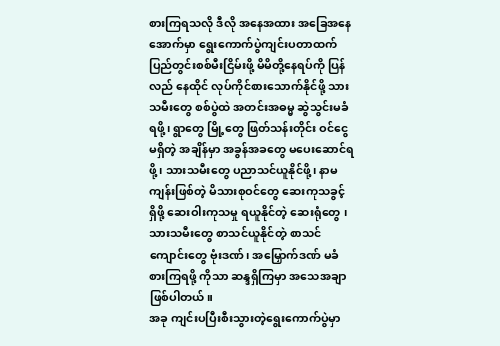စားကြရသလို ဒီလို အနေအထား အခြေအနေအောက်မှာ ရွေးကောက်ပွဲကျင်းပတာထက် ပြည်တွင်းစစ်မီးငြိမ်းဖို့ မိမိတို့နေရပ်ကို ပြန်လည် နေထိုင် လုပ်ကိုင်စားသောက်နိုင်ဖို့ သားသမီးတွေ စစ်ပွဲထဲ အတင်းအဓမ္မ ဆွဲသွင်းမခံရဖို့၊ ရွာတွေ မြို့တွေ ဖြတ်သန်းတိုင်း ဝင်ငွေမရှိတဲ့ အချိန်မှာ အခွန်အခတွေ မပေးဆောင်ရဖို့၊ သားသမီးတွေ ပညာသင်ယူနိုင်ဖို့၊ နာမကျန်းဖြစ်တဲ့ မိသားစုဝင်တွေ ဆေးကုသခွင့် ရှိဖို့ ဆေးဝါးကုသမှု ရယူနိုင်တဲ့ ဆေးရုံတွေ ၊ သားသမီးတွေ စာသင်ယူနိုင်တဲ့ စာသင်ကျောင်းတွေ ဗုံးဒဏ်၊ အမြှောက်ဒဏ် မခံစားကြရဖို့ ကိုသာ ဆန္ဒရှိကြမှာ အသေအချာ ဖြစ်ပါတယ်။
အခု ကျင်းပပြီးစီးသွားတဲ့ရွေးကောက်ပွဲမှာ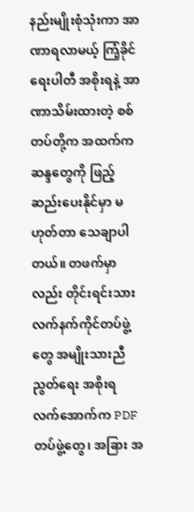နည်းမျိုးစုံသုံးကာ အာဏာရလာမယ့် ကြံ့ခိုင်ရေးပါတီ အစိုးရနဲ့ အာဏာသိမ်းထားတဲ့ စစ်တပ်တို့က အထက်က ဆန္ဒတွေကို ဖြည့်ဆည်းပေးနိုင်မှာ မဟုတ်တာ သေချာပါတယ်။ တဖက်မှာလည်း တိုင်းရင်းသား လက်နက်ကိုင်တပ်ဖွဲ့တွေ အမျိုးသားညီညွတ်ရေး အစိုးရ လက်အောက်က PDF တပ်ဖွဲ့တွေ၊ အခြား အ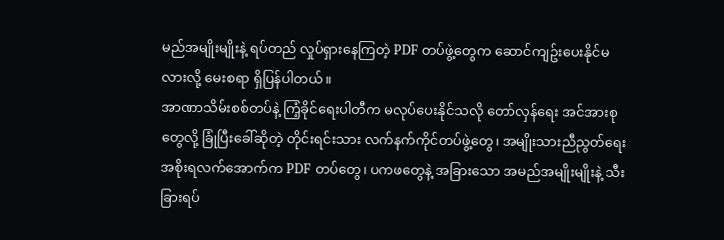မည်အမျိုးမျိုးနဲ့ ရပ်တည် လှုပ်ရှားနေကြတဲ့ PDF တပ်ဖွဲ့တွေက ဆောင်ကျဥ်းပေးနိုင်မလားလို့ မေးစရာ ရှိပြန်ပါတယ်။
အာဏာသိမ်းစစ်တပ်နဲ့ ကြံ့ခိုင်ရေးပါတီက မလုပ်ပေးနိုင်သလို တော်လှန်ရေး အင်အားစုတွေလို့ ခြုံပြီးခေါ်ဆိုတဲ့ တိုင်းရင်းသား လက်နက်ကိုင်တပ်ဖွဲ့တွေ၊ အမျိုးသားညီညွတ်ရေး အစိုးရလက်အောက်က PDF တပ်တွေ၊ ပကဖတွေနဲ့ အခြားသော အမည်အမျိုးမျိုးနဲ့ သီးခြားရပ်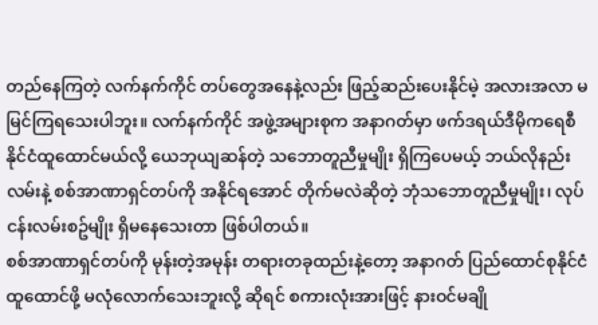တည်နေကြတဲ့ လက်နက်ကိုင် တပ်တွေအနေနဲ့လည်း ဖြည့်ဆည်းပေးနိုင်မဲ့ အလားအလာ မမြင်ကြရသေးပါဘူး။ လက်နက်ကိုင် အဖွဲ့အများစုက အနာဂတ်မှာ ဖက်ဒရယ်ဒီမိုကရေစီနိုင်ငံထူထောင်မယ်လို့ ယေဘုယျဆန်တဲ့ သဘောတူညီမှုမျိုး ရှိကြပေမယ့် ဘယ်လိုနည်းလမ်းနဲ့ စစ်အာဏာရှင်တပ်ကို အနိုင်ရအောင် တိုက်မလဲဆိုတဲ့ ဘုံသဘောတူညီမှုမျိုး၊ လုပ်ငန်းလမ်းစဥ်မျိုး ရှိမနေသေးတာ ဖြစ်ပါတယ်။
စစ်အာဏာရှင်တပ်ကို မုန်းတဲ့အမုန်း တရားတခုထည်းနဲ့တော့ အနာဂတ် ပြည်ထောင်စုနိုင်ငံ ထူထောင်ဖို့ မလုံလောက်သေးဘူးလို့ ဆိုရင် စကားလုံးအားဖြင့် နားဝင်မချို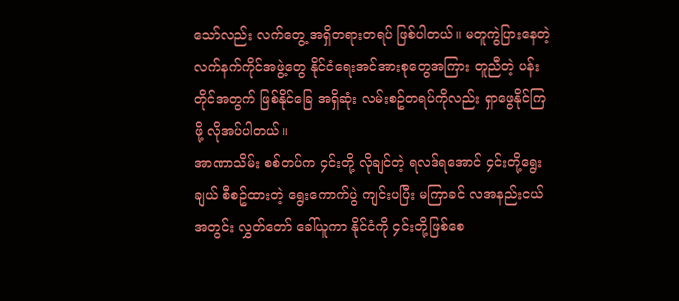သော်လည်း လက်တွေ့ အရှိတရားတရပ် ဖြစ်ပါတယ်။ မတူကွဲပြားနေတဲ့ လက်နက်ကိုင်အဖွဲ့တွေ နိုင်ငံရေးအင်အားစုတွေအကြား တူညီတဲ့ ပန်းတိုင်အတွက် ဖြစ်နိုင်ခြေ အရှိဆုံး လမ်းစဥ်တရပ်ကိုလည်း ရှာဖွေနိုင်ကြဖို့ လိုအပ်ပါတယ်။
အာဏာသိမ်း စစ်တပ်က ၄င်းတို့ လိုချင်တဲ့ ရလဒ်ရအောင် ၄င်းတို့ရွေးချယ် စီစဥ်ထားတဲ့ ရွေးကောက်ပွဲ ကျင်းပပြီး မကြာခင် လအနည်းငယ်အတွင်း လွှတ်တော် ခေါ်ယူကာ နိုင်ငံကို ၄င်းတို့ဖြစ်စေ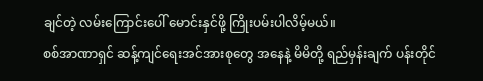ချင်တဲ့ လမ်းကြောင်းပေါ် မောင်းနှင်ဖို့ ကြိုးပမ်းပါလိမ့်မယ်။
စစ်အာဏာရှင် ဆန့်ကျင်ရေးအင်အားစုတွေ အနေနဲ့ မိမိတို့ ရည်မှန်းချက် ပန်းတိုင်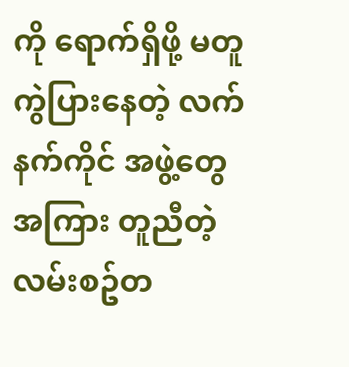ကို ရောက်ရှိဖို့ မတူကွဲပြားနေတဲ့ လက်နက်ကိုင် အဖွဲ့တွေအကြား တူညီတဲ့ လမ်းစဥ်တ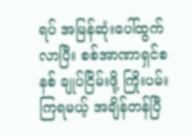ရပ် အမြန်ဆုံးပေါ်ထွက်လာပြီး စစ်အာဏာရှင်စနစ် ချုပ်ငြိမ်းဖို့ ကြိုးပမ်းကြရမယ့် အချိန်တန်ပြီ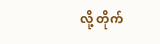လို့ တိုက်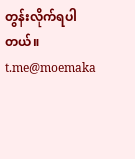တွန်းလိုက်ရပါတယ်။
t.me@moemaka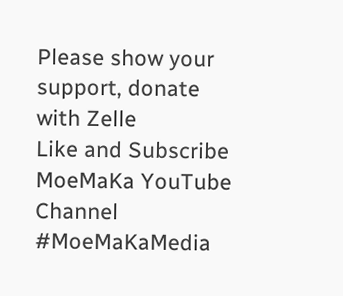Please show your support, donate with Zelle
Like and Subscribe MoeMaKa YouTube Channel
#MoeMaKaMedia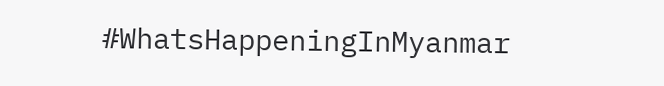#WhatsHappeningInMyanmar